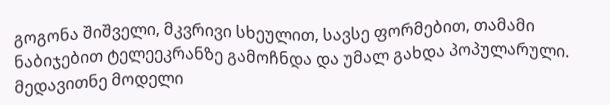გოგონა შიშველი, მკვრივი სხეულით, სავსე ფორმებით, თამამი ნაბიჯებით ტელეეკრანზე გამოჩნდა და უმალ გახდა პოპულარული.
მედავითნე მოდელი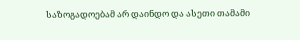საზოგადოებამ არ დაინდო და ასეთი თამამი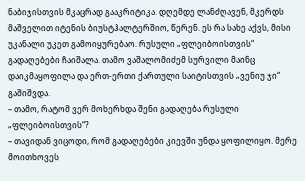ნაბიჯისთვის მკაცრად გააკრიტიკა. დღემდე ლანძღავენ, მკერდს მაშველით იტენის ბიუსტჰალტერშიო, წერენ. ეს რა სახე აქვს, მისი უკანალი უკეთ გამოიყურებაო. რუსული „ფლეიბოისთვის“ გადაღებები ჩაიშალა. თამო ვაშალომიძემ სურვილი მაინც დაიკმაყოფილა და ერთ-ერთი ქართული საიტისთვის „ვენიუ ჯი“ გაშიშვდა.
– თამო, რატომ ვერ მოხერხდა შენი გადაღება რუსული „ფლეიბოისთვის“?
– თავიდან ვიცოდი, რომ გადაღებები კიევში უნდა ყოფილიყო. მერე მოითხოვეს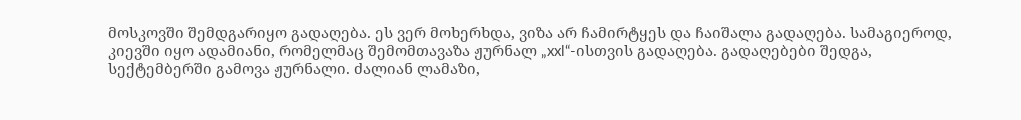მოსკოვში შემდგარიყო გადაღება. ეს ვერ მოხერხდა, ვიზა არ ჩამირტყეს და ჩაიშალა გადაღება. სამაგიეროდ, კიევში იყო ადამიანი, რომელმაც შემომთავაზა ჟურნალ „xxl“-ისთვის გადაღება. გადაღებები შედგა, სექტემბერში გამოვა ჟურნალი. ძალიან ლამაზი,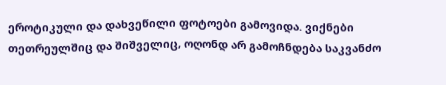ეროტიკული და დახვეწილი ფოტოები გამოვიდა. ვიქნები თეთრეულშიც და შიშველიც, ოღონდ არ გამოჩნდება საკვანძო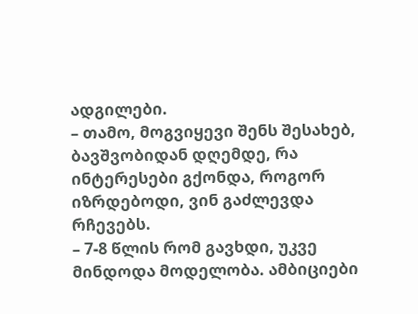ადგილები.
– თამო, მოგვიყევი შენს შესახებ, ბავშვობიდან დღემდე, რა ინტერესები გქონდა, როგორ იზრდებოდი, ვინ გაძლევდა რჩევებს.
– 7-8 წლის რომ გავხდი, უკვე მინდოდა მოდელობა. ამბიციები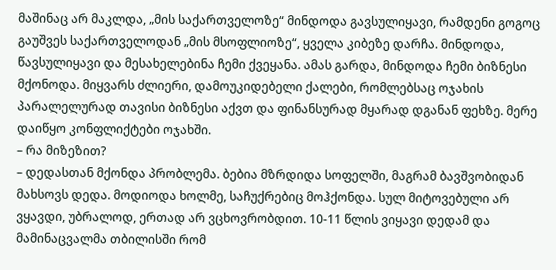მაშინაც არ მაკლდა, „მის საქართველოზე“ მინდოდა გავსულიყავი, რამდენი გოგოც გაუშვეს საქართველოდან „მის მსოფლიოზე“, ყველა კიბეზე დარჩა. მინდოდა, წავსულიყავი და მესახელებინა ჩემი ქვეყანა. ამას გარდა, მინდოდა ჩემი ბიზნესი მქონოდა. მიყვარს ძლიერი, დამოუკიდებელი ქალები, რომლებსაც ოჯახის პარალელურად თავისი ბიზნესი აქვთ და ფინანსურად მყარად დგანან ფეხზე. მერე დაიწყო კონფლიქტები ოჯახში.
– რა მიზეზით?
– დედასთან მქონდა პრობლემა. ბებია მზრდიდა სოფელში, მაგრამ ბავშვობიდან მახსოვს დედა. მოდიოდა ხოლმე, საჩუქრებიც მოჰქონდა. სულ მიტოვებული არ ვყავდი, უბრალოდ, ერთად არ ვცხოვრობდით. 10-11 წლის ვიყავი დედამ და მამინაცვალმა თბილისში რომ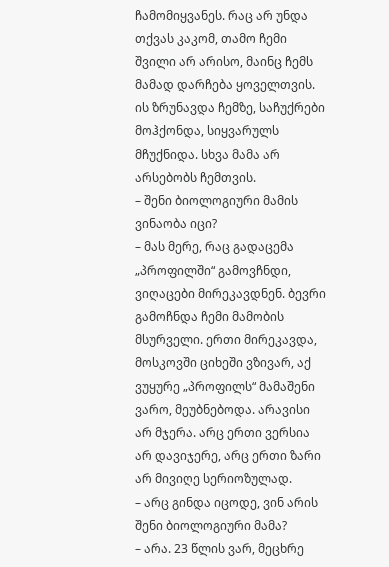ჩამომიყვანეს. რაც არ უნდა თქვას კაკომ, თამო ჩემი შვილი არ არისო, მაინც ჩემს მამად დარჩება ყოველთვის. ის ზრუნავდა ჩემზე, საჩუქრები მოჰქონდა, სიყვარულს მჩუქნიდა. სხვა მამა არ არსებობს ჩემთვის.
– შენი ბიოლოგიური მამის ვინაობა იცი?
– მას მერე, რაც გადაცემა „პროფილში“ გამოვჩნდი, ვიღაცები მირეკავდნენ. ბევრი გამოჩნდა ჩემი მამობის მსურველი. ერთი მირეკავდა, მოსკოვში ციხეში ვზივარ, აქ ვუყურე „პროფილს“ მამაშენი ვარო, მეუბნებოდა. არავისი არ მჯერა. არც ერთი ვერსია არ დავიჯერე, არც ერთი ზარი არ მივიღე სერიოზულად.
– არც გინდა იცოდე, ვინ არის შენი ბიოლოგიური მამა?
– არა. 23 წლის ვარ, მეცხრე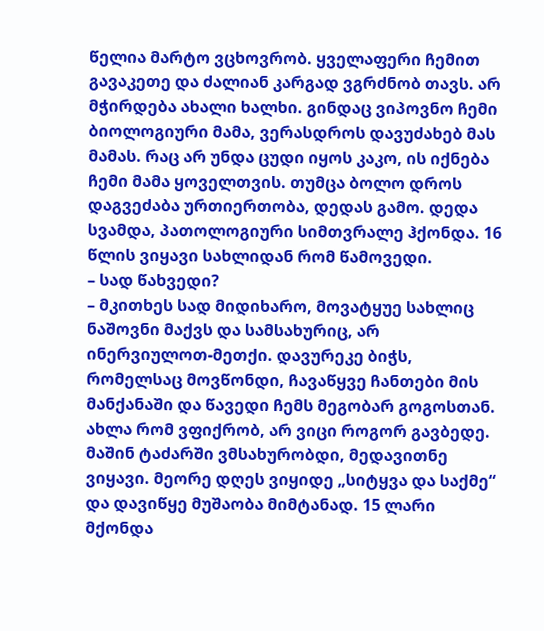წელია მარტო ვცხოვრობ. ყველაფერი ჩემით გავაკეთე და ძალიან კარგად ვგრძნობ თავს. არ მჭირდება ახალი ხალხი. გინდაც ვიპოვნო ჩემი ბიოლოგიური მამა, ვერასდროს დავუძახებ მას მამას. რაც არ უნდა ცუდი იყოს კაკო, ის იქნება ჩემი მამა ყოველთვის. თუმცა ბოლო დროს დაგვეძაბა ურთიერთობა, დედას გამო. დედა სვამდა, პათოლოგიური სიმთვრალე ჰქონდა. 16 წლის ვიყავი სახლიდან რომ წამოვედი.
– სად წახვედი?
– მკითხეს სად მიდიხარო, მოვატყუე სახლიც ნაშოვნი მაქვს და სამსახურიც, არ ინერვიულოთ-მეთქი. დავურეკე ბიჭს, რომელსაც მოვწონდი, ჩავაწყვე ჩანთები მის მანქანაში და წავედი ჩემს მეგობარ გოგოსთან. ახლა რომ ვფიქრობ, არ ვიცი როგორ გავბედე. მაშინ ტაძარში ვმსახურობდი, მედავითნე ვიყავი. მეორე დღეს ვიყიდე „სიტყვა და საქმე“ და დავიწყე მუშაობა მიმტანად. 15 ლარი მქონდა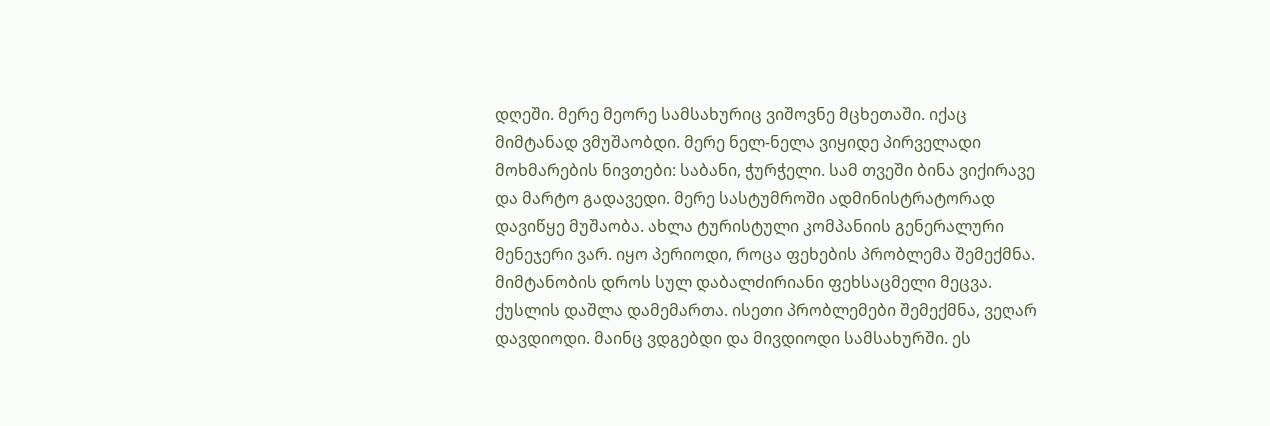დღეში. მერე მეორე სამსახურიც ვიშოვნე მცხეთაში. იქაც მიმტანად ვმუშაობდი. მერე ნელ-ნელა ვიყიდე პირველადი მოხმარების ნივთები: საბანი, ჭურჭელი. სამ თვეში ბინა ვიქირავე და მარტო გადავედი. მერე სასტუმროში ადმინისტრატორად დავიწყე მუშაობა. ახლა ტურისტული კომპანიის გენერალური მენეჯერი ვარ. იყო პერიოდი, როცა ფეხების პრობლემა შემექმნა. მიმტანობის დროს სულ დაბალძირიანი ფეხსაცმელი მეცვა. ქუსლის დაშლა დამემართა. ისეთი პრობლემები შემექმნა, ვეღარ დავდიოდი. მაინც ვდგებდი და მივდიოდი სამსახურში. ეს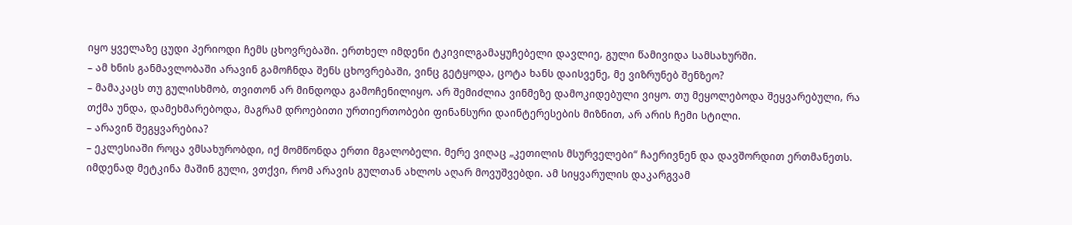იყო ყველაზე ცუდი პერიოდი ჩემს ცხოვრებაში. ერთხელ იმდენი ტკივილგამაყუჩებელი დავლიე, გული წამივიდა სამსახურში.
– ამ ხნის განმავლობაში არავინ გამოჩნდა შენს ცხოვრებაში, ვინც გეტყოდა, ცოტა ხანს დაისვენე, მე ვიზრუნებ შენზეო?
– მამაკაცს თუ გულისხმობ, თვითონ არ მინდოდა გამოჩენილიყო. არ შემიძლია ვინმეზე დამოკიდებული ვიყო. თუ მეყოლებოდა შეყვარებული, რა თქმა უნდა, დამეხმარებოდა, მაგრამ დროებითი ურთიერთობები ფინანსური დაინტერესების მიზნით, არ არის ჩემი სტილი.
– არავინ შეგყვარებია?
– ეკლესიაში როცა ვმსახურობდი, იქ მომწონდა ერთი მგალობელი. მერე ვიღაც „კეთილის მსურველები“ ჩაერივნენ და დავშორდით ერთმანეთს. იმდენად მეტკინა მაშინ გული, ვთქვი, რომ არავის გულთან ახლოს აღარ მოვუშვებდი. ამ სიყვარულის დაკარგვამ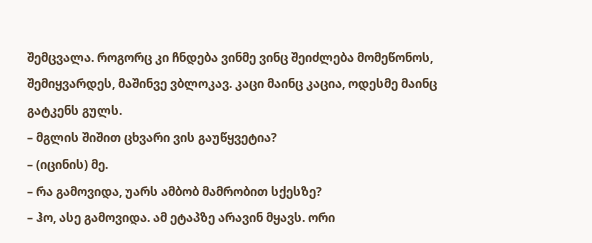შემცვალა. როგორც კი ჩნდება ვინმე ვინც შეიძლება მომეწონოს, შემიყვარდეს, მაშინვე ვბლოკავ. კაცი მაინც კაცია, ოდესმე მაინც გატკენს გულს.
– მგლის შიშით ცხვარი ვის გაუწყვეტია?
– (იცინის) მე.
– რა გამოვიდა, უარს ამბობ მამრობით სქესზე?
– ჰო, ასე გამოვიდა. ამ ეტაპზე არავინ მყავს. ორი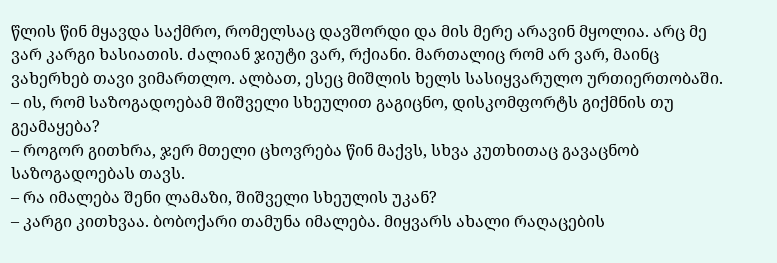წლის წინ მყავდა საქმრო, რომელსაც დავშორდი და მის მერე არავინ მყოლია. არც მე ვარ კარგი ხასიათის. ძალიან ჯიუტი ვარ, რქიანი. მართალიც რომ არ ვარ, მაინც ვახერხებ თავი ვიმართლო. ალბათ, ესეც მიშლის ხელს სასიყვარულო ურთიერთობაში.
– ის, რომ საზოგადოებამ შიშველი სხეულით გაგიცნო, დისკომფორტს გიქმნის თუ გეამაყება?
– როგორ გითხრა, ჯერ მთელი ცხოვრება წინ მაქვს, სხვა კუთხითაც გავაცნობ საზოგადოებას თავს.
– რა იმალება შენი ლამაზი, შიშველი სხეულის უკან?
– კარგი კითხვაა. ბობოქარი თამუნა იმალება. მიყვარს ახალი რაღაცების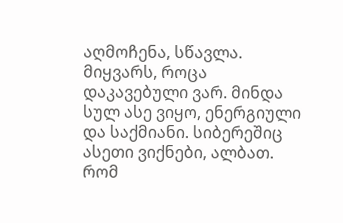აღმოჩენა, სწავლა. მიყვარს, როცა დაკავებული ვარ. მინდა სულ ასე ვიყო, ენერგიული და საქმიანი. სიბერეშიც ასეთი ვიქნები, ალბათ. რომ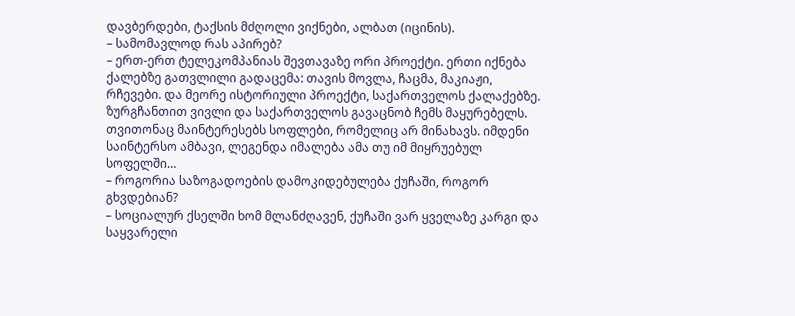დავბერდები, ტაქსის მძღოლი ვიქნები, ალბათ (იცინის).
– სამომავლოდ რას აპირებ?
– ერთ-ერთ ტელეკომპანიას შევთავაზე ორი პროექტი. ერთი იქნება ქალებზე გათვლილი გადაცემა: თავის მოვლა, ჩაცმა, მაკიაჟი, რჩევები. და მეორე ისტორიული პროექტი, საქართველოს ქალაქებზე. ზურგჩანთით ვივლი და საქართველოს გავაცნობ ჩემს მაყურებელს. თვითონაც მაინტერესებს სოფლები, რომელიც არ მინახავს. იმდენი საინტერსო ამბავი, ლეგენდა იმალება ამა თუ იმ მიყრუებულ სოფელში…
– როგორია საზოგადოების დამოკიდებულება ქუჩაში, როგორ გხვდებიან?
– სოციალურ ქსელში ხომ მლანძღავენ, ქუჩაში ვარ ყველაზე კარგი და საყვარელი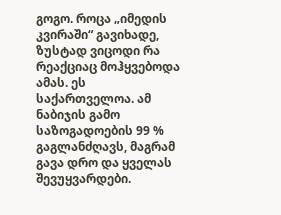გოგო. როცა „იმედის კვირაში“ გავიხადე, ზუსტად ვიცოდი რა რეაქციაც მოჰყვებოდა ამას. ეს საქართველოა. ამ ნაბიჯის გამო საზოგადოების 99 % გაგლანძღავს, მაგრამ გავა დრო და ყველას შევუყვარდები.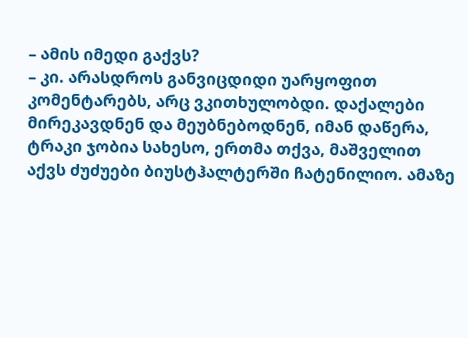– ამის იმედი გაქვს?
– კი. არასდროს განვიცდიდი უარყოფით კომენტარებს, არც ვკითხულობდი. დაქალები მირეკავდნენ და მეუბნებოდნენ, იმან დაწერა, ტრაკი ჯობია სახესო, ერთმა თქვა, მაშველით აქვს ძუძუები ბიუსტჰალტერში ჩატენილიო. ამაზე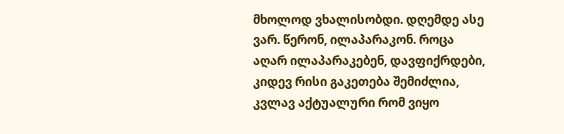მხოლოდ ვხალისობდი. დღემდე ასე ვარ. წერონ, ილაპარაკონ. როცა აღარ ილაპარაკებენ, დავფიქრდები, კიდევ რისი გაკეთება შემიძლია, კვლავ აქტუალური რომ ვიყო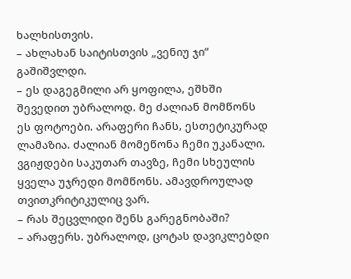ხალხისთვის.
– ახლახან საიტისთვის „ვენიუ ჯი“ გაშიშვლდი.
– ეს დაგეგმილი არ ყოფილა, ეშხში შევედით უბრალოდ. მე ძალიან მომწონს ეს ფოტოები. არაფერი ჩანს, ესთეტიკურად ლამაზია. ძალიან მომეწონა ჩემი უკანალი. ვგიჟდები საკუთარ თავზე, ჩემი სხეულის ყველა უჯრედი მომწონს. ამავდროულად თვითკრიტიკულიც ვარ.
– რას შეცვლიდი შენს გარეგნობაში?
– არაფერს. უბრალოდ, ცოტას დავიკლებდი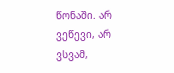წონაში. არ ვეწევი, არ ვსვამ,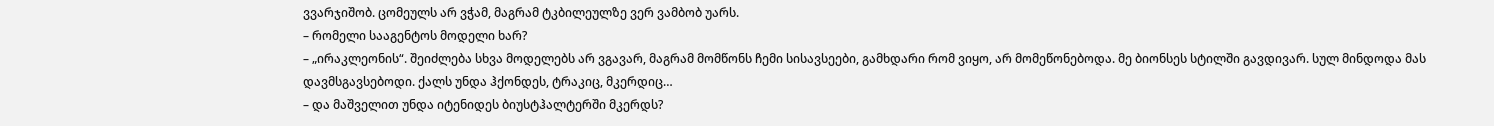ვვარჯიშობ. ცომეულს არ ვჭამ, მაგრამ ტკბილეულზე ვერ ვამბობ უარს.
– რომელი სააგენტოს მოდელი ხარ?
– „ირაკლეონის“. შეიძლება სხვა მოდელებს არ ვგავარ, მაგრამ მომწონს ჩემი სისავსეები, გამხდარი რომ ვიყო, არ მომეწონებოდა. მე ბიონსეს სტილში გავდივარ. სულ მინდოდა მას დავმსგავსებოდი. ქალს უნდა ჰქონდეს, ტრაკიც, მკერდიც…
– და მაშველით უნდა იტენიდეს ბიუსტჰალტერში მკერდს?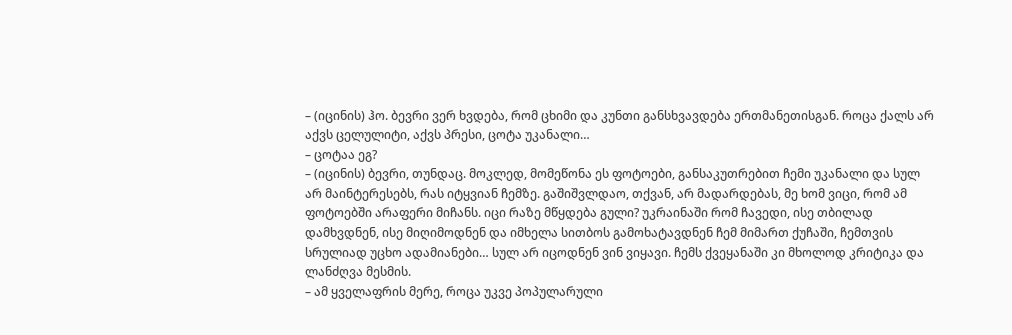– (იცინის) ჰო. ბევრი ვერ ხვდება, რომ ცხიმი და კუნთი განსხვავდება ერთმანეთისგან. როცა ქალს არ აქვს ცელულიტი, აქვს პრესი, ცოტა უკანალი…
– ცოტაა ეგ?
– (იცინის) ბევრი, თუნდაც. მოკლედ, მომეწონა ეს ფოტოები, განსაკუთრებით ჩემი უკანალი და სულ არ მაინტერესებს, რას იტყვიან ჩემზე. გაშიშვლდაო, თქვან, არ მადარდებას, მე ხომ ვიცი, რომ ამ ფოტოებში არაფერი მიჩანს. იცი რაზე მწყდება გული? უკრაინაში რომ ჩავედი, ისე თბილად დამხვდნენ, ისე მიღიმოდნენ და იმხელა სითბოს გამოხატავდნენ ჩემ მიმართ ქუჩაში, ჩემთვის სრულიად უცხო ადამიანები… სულ არ იცოდნენ ვინ ვიყავი. ჩემს ქვეყანაში კი მხოლოდ კრიტიკა და ლანძღვა მესმის.
– ამ ყველაფრის მერე, როცა უკვე პოპულარული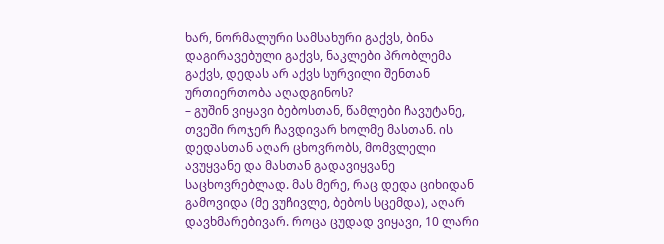ხარ, ნორმალური სამსახური გაქვს, ბინა დაგირავებული გაქვს, ნაკლები პრობლემა გაქვს, დედას არ აქვს სურვილი შენთან ურთიერთობა აღადგინოს?
– გუშინ ვიყავი ბებოსთან, წამლები ჩავუტანე, თვეში როჯერ ჩავდივარ ხოლმე მასთან. ის დედასთან აღარ ცხოვრობს, მომვლელი ავუყვანე და მასთან გადავიყვანე საცხოვრებლად. მას მერე, რაც დედა ციხიდან გამოვიდა (მე ვუჩივლე, ბებოს სცემდა), აღარ დავხმარებივარ. როცა ცუდად ვიყავი, 10 ლარი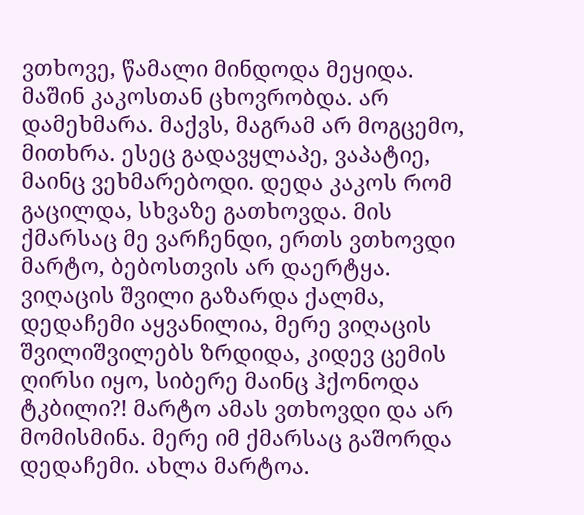ვთხოვე, წამალი მინდოდა მეყიდა. მაშინ კაკოსთან ცხოვრობდა. არ დამეხმარა. მაქვს, მაგრამ არ მოგცემო, მითხრა. ესეც გადავყლაპე, ვაპატიე, მაინც ვეხმარებოდი. დედა კაკოს რომ გაცილდა, სხვაზე გათხოვდა. მის ქმარსაც მე ვარჩენდი, ერთს ვთხოვდი მარტო, ბებოსთვის არ დაერტყა. ვიღაცის შვილი გაზარდა ქალმა, დედაჩემი აყვანილია, მერე ვიღაცის შვილიშვილებს ზრდიდა, კიდევ ცემის ღირსი იყო, სიბერე მაინც ჰქონოდა ტკბილი?! მარტო ამას ვთხოვდი და არ მომისმინა. მერე იმ ქმარსაც გაშორდა დედაჩემი. ახლა მარტოა.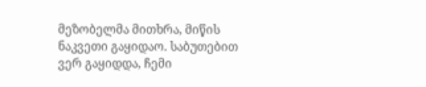მეზობელმა მითხრა, მიწის ნაკვეთი გაყიდაო. საბუთებით ვერ გაყიდდა, ჩემი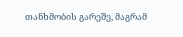თანხმობის გარეშე, მაგრამ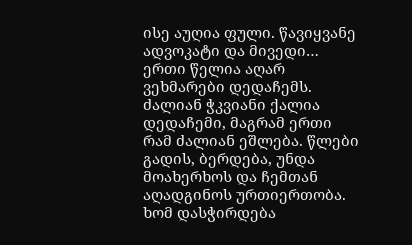ისე აუღია ფული. წავიყვანე ადვოკატი და მივედი… ერთი წელია აღარ ვეხმარები დედაჩემს. ძალიან ჭკვიანი ქალია დედაჩემი, მაგრამ ერთი რამ ძალიან ეშლება. წლები გადის, ბერდება, უნდა მოახერხოს და ჩემთან აღადგინოს ურთიერთობა. ხომ დასჭირდება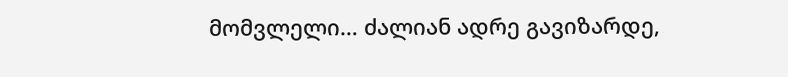მომვლელი… ძალიან ადრე გავიზარდე,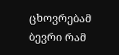ცხოვრებამ ბევრი რამ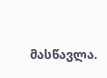მასწავლა.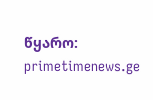წყარო: primetimenews.ge